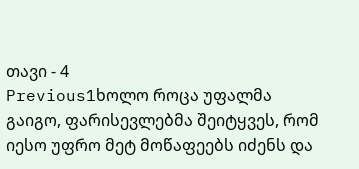თავი - 4
Previous1ხოლო როცა უფალმა გაიგო, ფარისევლებმა შეიტყვეს, რომ იესო უფრო მეტ მოწაფეებს იძენს და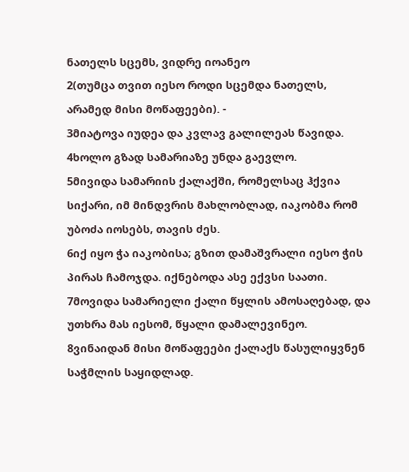ნათელს სცემს, ვიდრე იოანეო
2(თუმცა თვით იესო როდი სცემდა ნათელს, არამედ მისი მოწაფეები). -
3მიატოვა იუდეა და კვლავ გალილეას წავიდა.
4ხოლო გზად სამარიაზე უნდა გაევლო.
5მივიდა სამარიის ქალაქში, რომელსაც ჰქვია სიქარი, იმ მინდვრის მახლობლად, იაკობმა რომ უბოძა იოსებს, თავის ძეს.
6იქ იყო ჭა იაკობისა; გზით დამაშვრალი იესო ჭის პირას ჩამოჯდა. იქნებოდა ასე ექვსი საათი.
7მოვიდა სამარიელი ქალი წყლის ამოსაღებად, და უთხრა მას იესომ, წყალი დამალევინეო.
8ვინაიდან მისი მოწაფეები ქალაქს წასულიყვნენ საჭმლის საყიდლად.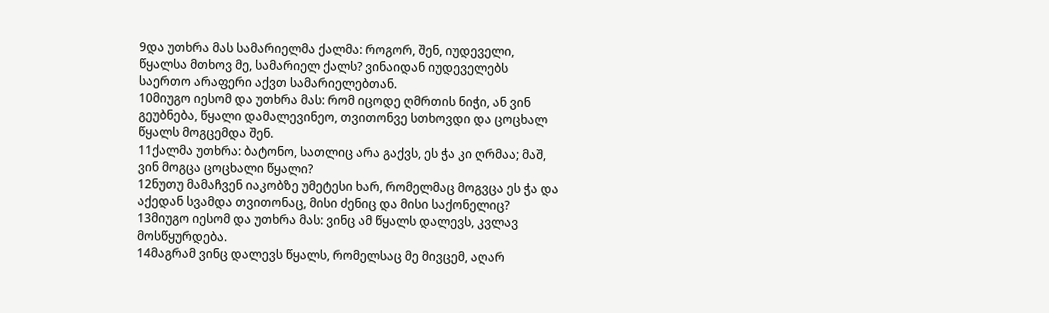9და უთხრა მას სამარიელმა ქალმა: როგორ, შენ, იუდეველი, წყალსა მთხოვ მე, სამარიელ ქალს? ვინაიდან იუდეველებს საერთო არაფერი აქვთ სამარიელებთან.
10მიუგო იესომ და უთხრა მას: რომ იცოდე ღმრთის ნიჭი, ან ვინ გეუბნება, წყალი დამალევინეო, თვითონვე სთხოვდი და ცოცხალ წყალს მოგცემდა შენ.
11ქალმა უთხრა: ბატონო, სათლიც არა გაქვს, ეს ჭა კი ღრმაა; მაშ, ვინ მოგცა ცოცხალი წყალი?
12ნუთუ მამაჩვენ იაკობზე უმეტესი ხარ, რომელმაც მოგვცა ეს ჭა და აქედან სვამდა თვითონაც, მისი ძენიც და მისი საქონელიც?
13მიუგო იესომ და უთხრა მას: ვინც ამ წყალს დალევს, კვლავ მოსწყურდება.
14მაგრამ ვინც დალევს წყალს, რომელსაც მე მივცემ, აღარ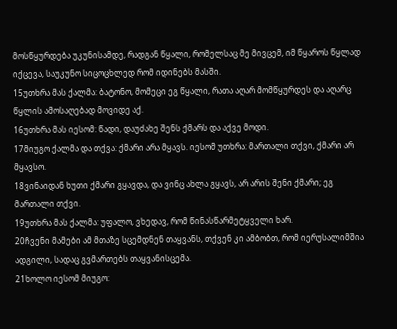მოსწყურდება უკუნისამდე, რადგან წყალი, რომელსაც მე მივცემ, იმ წყაროს წყლად იქცევა, საუკუნო სიცოცხლედ რომ იდინებს მასში.
15უთხრა მას ქალმა: ბატონო, მომეცი ეგ წყალი, რათა აღარ მომწყურდეს და აღარც წყლის ამოსაღებად მოვიდე აქ.
16უთხრა მას იესომ: წადი, დაუძახე შენს ქმარს და აქვე მოდი.
17მიუგო ქალმა და თქვა: ქმარი არა მყავს. იესომ უთხრა: მართალი თქვი, ქმარი არ მყავსო.
18ვინაიდან ხუთი ქმარი გყავდა, და ვინც ახლა გყავს, არ არის შენი ქმარი; ეგ მართალი თქვი.
19უთხრა მას ქალმა: უფალო, ვხედავ, რომ წინასწარმეტყველი ხარ.
20ჩვენი მამები ამ მთაზე სცემდნენ თაყვანს, თქვენ კი ამბობთ, რომ იერუსალიმშია ადგილი, სადაც გვმართებს თაყვანისცემა.
21ხოლო იესომ მიუგო: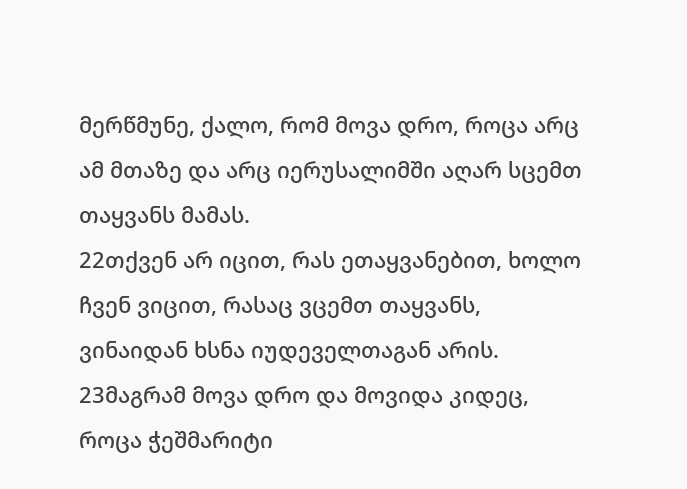მერწმუნე, ქალო, რომ მოვა დრო, როცა არც ამ მთაზე და არც იერუსალიმში აღარ სცემთ თაყვანს მამას.
22თქვენ არ იცით, რას ეთაყვანებით, ხოლო ჩვენ ვიცით, რასაც ვცემთ თაყვანს, ვინაიდან ხსნა იუდეველთაგან არის.
23მაგრამ მოვა დრო და მოვიდა კიდეც, როცა ჭეშმარიტი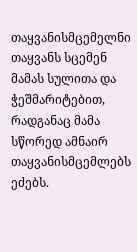თაყვანისმცემელნი თაყვანს სცემენ მამას სულითა და ჭეშმარიტებით, რადგანაც მამა სწორედ ამნაირ თაყვანისმცემლებს ეძებს.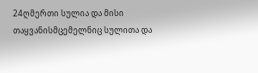24ღმერთი სულია და მისი თაყვანისმცემელნიც სულითა და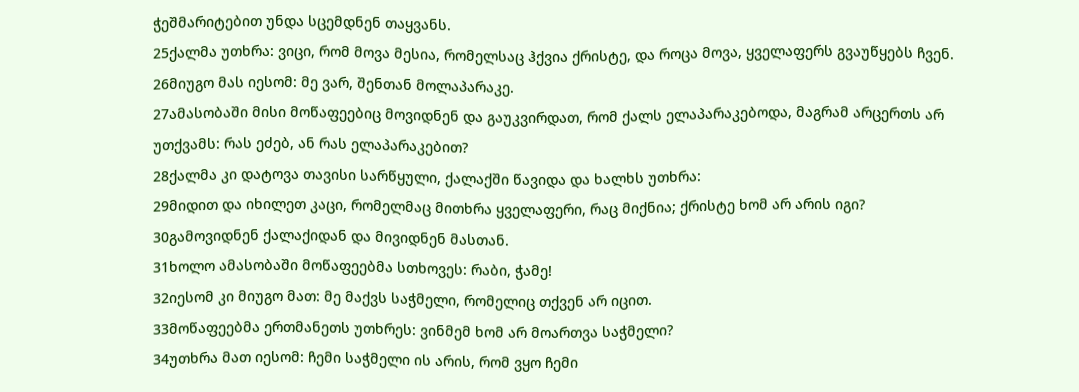ჭეშმარიტებით უნდა სცემდნენ თაყვანს.
25ქალმა უთხრა: ვიცი, რომ მოვა მესია, რომელსაც ჰქვია ქრისტე, და როცა მოვა, ყველაფერს გვაუწყებს ჩვენ.
26მიუგო მას იესომ: მე ვარ, შენთან მოლაპარაკე.
27ამასობაში მისი მოწაფეებიც მოვიდნენ და გაუკვირდათ, რომ ქალს ელაპარაკებოდა, მაგრამ არცერთს არ უთქვამს: რას ეძებ, ან რას ელაპარაკებით?
28ქალმა კი დატოვა თავისი სარწყული, ქალაქში წავიდა და ხალხს უთხრა:
29მიდით და იხილეთ კაცი, რომელმაც მითხრა ყველაფერი, რაც მიქნია; ქრისტე ხომ არ არის იგი?
30გამოვიდნენ ქალაქიდან და მივიდნენ მასთან.
31ხოლო ამასობაში მოწაფეებმა სთხოვეს: რაბი, ჭამე!
32იესომ კი მიუგო მათ: მე მაქვს საჭმელი, რომელიც თქვენ არ იცით.
33მოწაფეებმა ერთმანეთს უთხრეს: ვინმემ ხომ არ მოართვა საჭმელი?
34უთხრა მათ იესომ: ჩემი საჭმელი ის არის, რომ ვყო ჩემი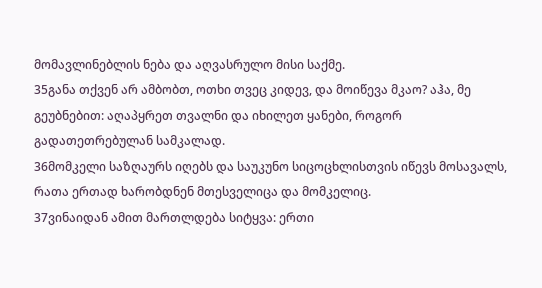მომავლინებლის ნება და აღვასრულო მისი საქმე.
35განა თქვენ არ ამბობთ, ოთხი თვეც კიდევ, და მოიწევა მკაო? აჰა, მე გეუბნებით: აღაპყრეთ თვალნი და იხილეთ ყანები, როგორ გადათეთრებულან სამკალად.
36მომკელი საზღაურს იღებს და საუკუნო სიცოცხლისთვის იწევს მოსავალს, რათა ერთად ხარობდნენ მთესველიცა და მომკელიც.
37ვინაიდან ამით მართლდება სიტყვა: ერთი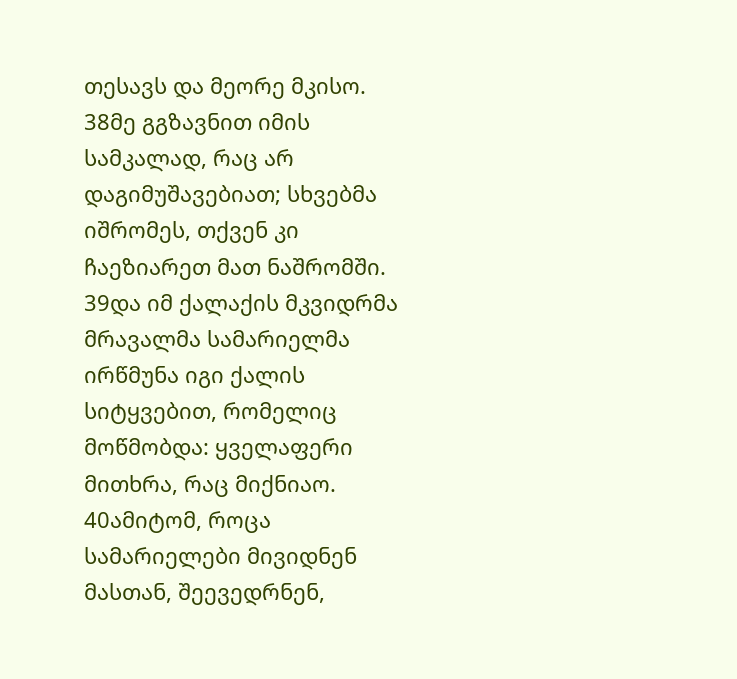თესავს და მეორე მკისო.
38მე გგზავნით იმის სამკალად, რაც არ დაგიმუშავებიათ; სხვებმა იშრომეს, თქვენ კი ჩაეზიარეთ მათ ნაშრომში.
39და იმ ქალაქის მკვიდრმა მრავალმა სამარიელმა ირწმუნა იგი ქალის სიტყვებით, რომელიც მოწმობდა: ყველაფერი მითხრა, რაც მიქნიაო.
40ამიტომ, როცა სამარიელები მივიდნენ მასთან, შეევედრნენ,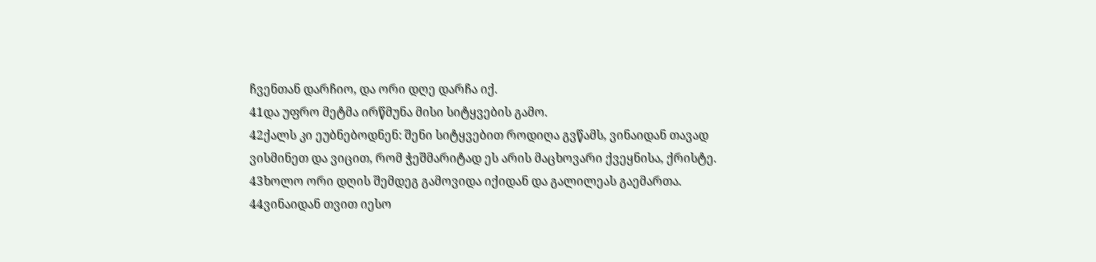ჩვენთან დარჩიო, და ორი დღე დარჩა იქ.
41და უფრო მეტმა ირწმუნა მისი სიტყვების გამო.
42ქალს კი ეუბნებოდნენ: შენი სიტყვებით როდიღა გვწამს, ვინაიდან თავად ვისმინეთ და ვიცით, რომ ჭეშმარიტად ეს არის მაცხოვარი ქვეყნისა, ქრისტე.
43ხოლო ორი დღის შემდეგ გამოვიდა იქიდან და გალილეას გაემართა.
44ვინაიდან თვით იესო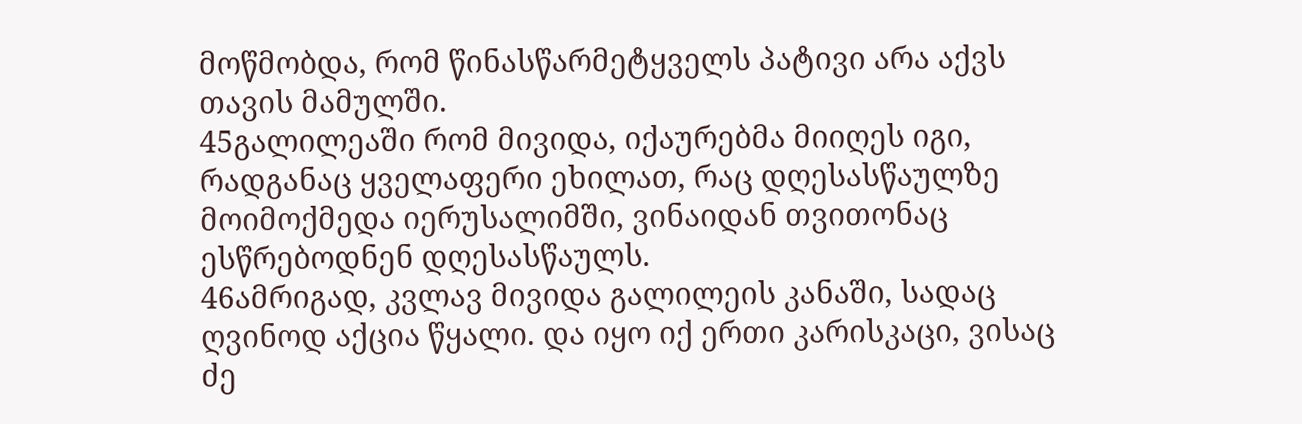მოწმობდა, რომ წინასწარმეტყველს პატივი არა აქვს თავის მამულში.
45გალილეაში რომ მივიდა, იქაურებმა მიიღეს იგი, რადგანაც ყველაფერი ეხილათ, რაც დღესასწაულზე მოიმოქმედა იერუსალიმში, ვინაიდან თვითონაც ესწრებოდნენ დღესასწაულს.
46ამრიგად, კვლავ მივიდა გალილეის კანაში, სადაც ღვინოდ აქცია წყალი. და იყო იქ ერთი კარისკაცი, ვისაც ძე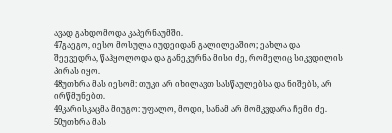ავად გახდომოდა კაპერნაუმში.
47გაეგო, იესო მოსულა იუდეიდან გალილეაშიო; ეახლა და შეევედრა, წაჰყოლოდა და განეკურნა მისი ძე, რომელიც სიკვდილის პირას იყო.
48უთხრა მას იესომ: თუკი არ იხილავთ სასწაულებსა და ნიშებს, არ ირწმუნებთ.
49კარისკაცმა მიუგო: უფალო, მოდი, სანამ არ მომკვდარა ჩემი ძე.
50უთხრა მას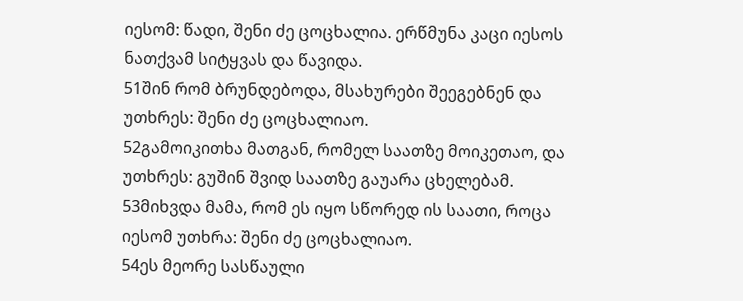იესომ: წადი, შენი ძე ცოცხალია. ერწმუნა კაცი იესოს ნათქვამ სიტყვას და წავიდა.
51შინ რომ ბრუნდებოდა, მსახურები შეეგებნენ და უთხრეს: შენი ძე ცოცხალიაო.
52გამოიკითხა მათგან, რომელ საათზე მოიკეთაო, და უთხრეს: გუშინ შვიდ საათზე გაუარა ცხელებამ.
53მიხვდა მამა, რომ ეს იყო სწორედ ის საათი, როცა იესომ უთხრა: შენი ძე ცოცხალიაო.
54ეს მეორე სასწაული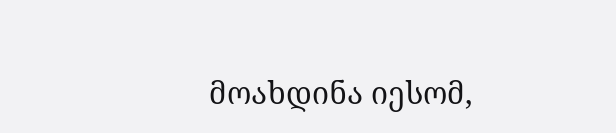მოახდინა იესომ,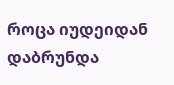როცა იუდეიდან დაბრუნდა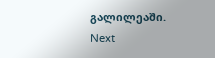გალილეაში.
Next